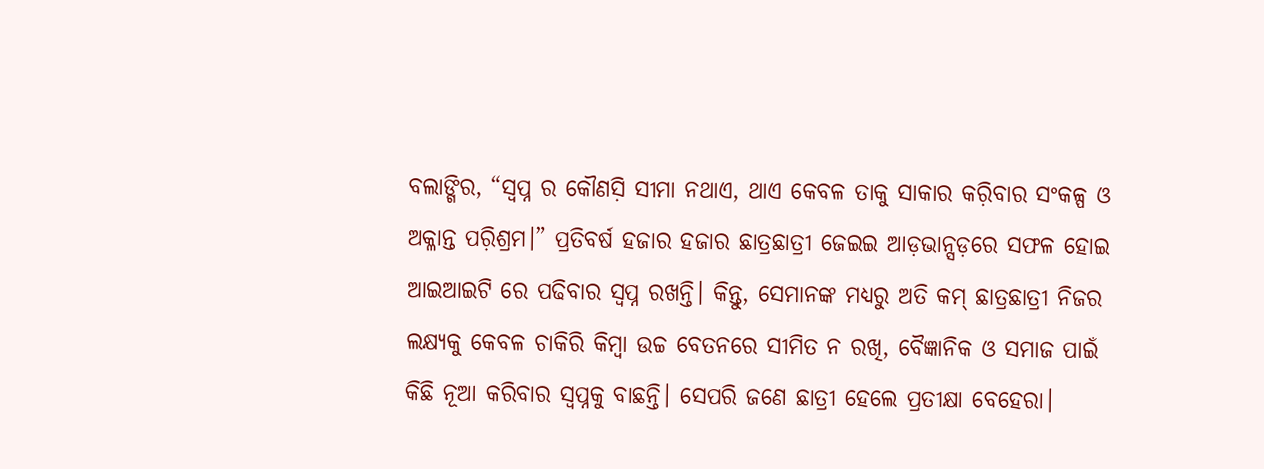ବଲାଙ୍ଗିର, “ସ୍ୱପ୍ନ ର କୌଣସ଼ି ସୀମା ନଥାଏ, ଥାଏ କେବଳ ତାକୁ ସାକାର କର଼ିବାର ସଂକଳ୍ପ ଓ ଅକ୍ଳାନ୍ତ ପର଼ିଶ୍ରମ।” ପ୍ରତିବର୍ଷ ହଜାର ହଜାର ଛାତ୍ରଛାତ୍ରୀ ଜେଇଇ ଆଡ଼ଭାନ୍ସଡ଼ରେ ସଫଳ ହୋଇ ଆଇଆଇଟି ରେ ପଢିବାର ସ୍ୱପ୍ନ ରଖନ୍ତି। କିନ୍ତୁ, ସେମାନଙ୍କ ମଧ୍ୟରୁ ଅତି କମ୍ ଛାତ୍ରଛାତ୍ରୀ ନିଜର ଲକ୍ଷ୍ୟକୁ କେବଳ ଚାକିରି କିମ୍ବା ଉଚ୍ଚ ବେତନରେ ସୀମିତ ନ ରଖି, ବୈଜ୍ଞାନିକ ଓ ସମାଜ ପାଇଁ କିଛି ନୂଆ କରିବାର ସ୍ୱପ୍ନକୁ ବାଛନ୍ତି। ସେପରି ଜଣେ ଛାତ୍ରୀ ହେଲେ ପ୍ରତୀକ୍ଷା ବେହେରା।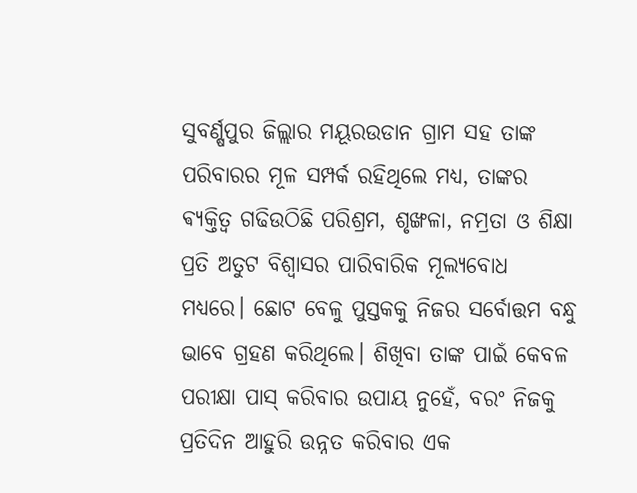ସୁବର୍ଣ୍ଷପୁର ଜିଲ୍ଲାର ମୟୂରଉଡାନ ଗ୍ରାମ ସହ ତାଙ୍କ ପରିବାରର ମୂଳ ସମ୍ପର୍କ ରହିଥିଲେ ମଧ୍ୟ, ତାଙ୍କର ଵ୍ୟକ୍ତିତ୍ୱ ଗଢିଉଠିଛି ପରିଶ୍ରମ, ଶୃଙ୍ଖଳା, ନମ୍ରତା ଓ ଶିକ୍ଷା ପ୍ରତି ଅତୁଟ ବିଶ୍ୱାସର ପାରିବାରିକ ମୂଲ୍ୟବୋଧ ମଧ୍ୟରେ। ଛୋଟ ବେଳୁ ପୁସ୍ତକକୁ ନିଜର ସର୍ବୋତ୍ତମ ବନ୍ଧୁ ଭାବେ ଗ୍ରହଣ କରିଥିଲେ। ଶିଖିବା ତାଙ୍କ ପାଇଁ କେବଳ ପରୀକ୍ଷା ପାସ୍ କରିବାର ଉପାୟ ନୁହେଁ, ବରଂ ନିଜକୁ ପ୍ରତିଦିନ ଆହୁରି ଉନ୍ନତ କରିବାର ଏକ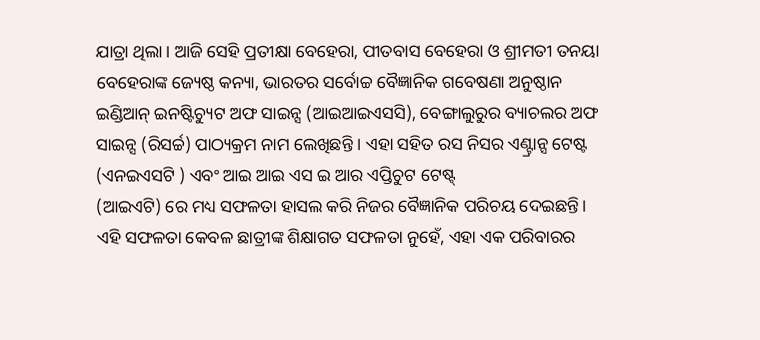ଯାତ୍ରା ଥିଲା। ଆଜି ସେହି ପ୍ରତୀକ୍ଷା ବେହେରା, ପୀତବାସ ବେହେରା ଓ ଶ୍ରୀମତୀ ତନୟା ବେହେରାଙ୍କ ଜ୍ୟେଷ୍ଠ କନ୍ୟା, ଭାରତର ସର୍ବୋଚ୍ଚ ବୈଜ୍ଞାନିକ ଗବେଷଣା ଅନୁଷ୍ଠାନ ଇଣ୍ଡିଆନ୍ ଇନଷ୍ଟିଚ୍ୟୁଟ ଅଫ ସାଇନ୍ସ (ଆଇଆଇଏସସି), ବେଙ୍ଗାଲୁରୁର ବ୍ୟାଚଲର ଅଫ ସାଇନ୍ସ (ରିସର୍ଚ୍ଚ) ପାଠ୍ୟକ୍ରମ ନାମ ଲେଖିଛନ୍ତି । ଏହା ସହିତ ରସ ନିସର ଏଣ୍ଟ୍ରାନ୍ସ ଟେଷ୍ଟ (ଏନଇଏସଟି ) ଏବଂ ଆଇ ଆଇ ଏସ ଇ ଆର ଏପ୍ତିଚୁଟ ଟେଷ୍ଟ୍
(ଆଇଏଟି) ରେ ମଧ୍ୟ ସଫଳତା ହାସଲ କରି ନିଜର ବୈଜ୍ଞାନିକ ପରିଚୟ ଦେଇଛନ୍ତି।
ଏହି ସଫଳତା କେବଳ ଛାତ୍ରୀଙ୍କ ଶିକ୍ଷାଗତ ସଫଳତା ନୁହେଁ, ଏହା ଏକ ପରିବାରର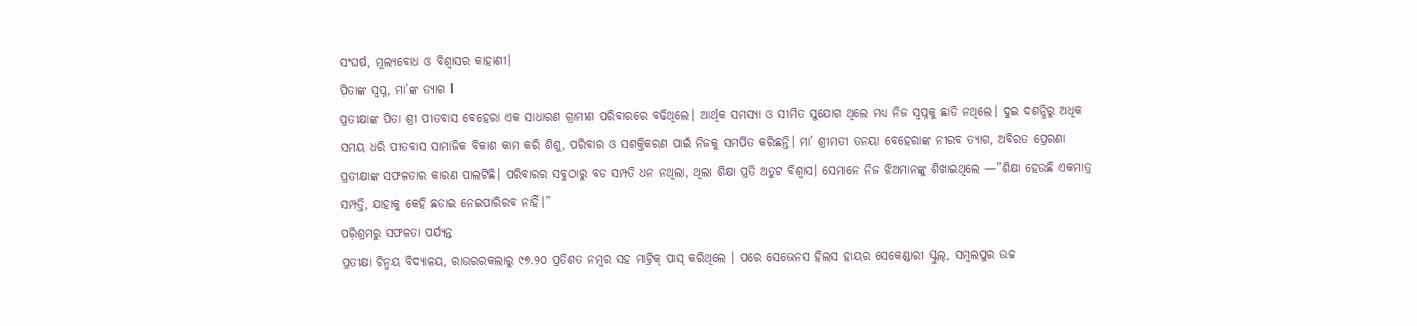ସଂଘର୍ଷ, ମୂଲ୍ୟବୋଧ ଓ ବିଶ୍ୱାସର କାହାଣୀ।
ପ଼ିତାଙ୍କ ସ୍ୱପ୍ନ, ମା’ଙ୍କ ତ୍ୟାଗ l
ପ୍ରତୀକ୍ଷାଙ୍କ ପିତା ଶ୍ରୀ ପୀତବାସ ବେହେରା ଏକ ସାଧାରଣ ଗ୍ରାମୀଣ ପରିବାରରେ ବଢିଥିଲେ। ଆର୍ଥିକ ସମସ୍ୟା ଓ ସୀମିତ ସୁଯୋଗ ଥିଲେ ମଧ୍ୟ ନିଜ ସ୍ୱପ୍ନକୁ ଛାଡି ନଥିଲେ। ଦୁଇ ଦଶନ୍ଧିରୁ ଅଧିକ ସମୟ ଧରି ପୀତବାସ ସାମାଜିକ ବିକାଶ କାମ କରି ଶିଶୁ, ପରିବାର ଓ ସଶକ୍ତିକରଣ ପାଇଁ ନିଜକୁ ସମର୍ପିତ କରିଛନ୍ତି। ମା’ ଶ୍ରୀମତୀ ତନୟା ବେହେରାଙ୍କ ନୀରବ ତ୍ୟାଗ, ଅବିରତ ପ୍ରେରଣା ପ୍ରତୀକ୍ଷାଙ୍କ ସଫଳତାର କାରଣ ପାଲଟିଛି। ପରିବାରର ସବୁଠାରୁ ବଡ ସମ୍ପତି ଧନ ନଥିଲା, ଥିଲା ଶିକ୍ଷା ପ୍ରତି ଅତୁଟ ବିଶ୍ୱାସ। ସେମାନେ ନିଜ ଝିଅମାନଙ୍କୁ ଶିଖାଇଥିଲେ —”ଶିକ୍ଷା ହେଉଛି ଏକମାତ୍ର ସମ୍ପତ୍ତି, ଯାହାକୁ କେହି ଛଡାଇ ନେଇପାରିରବ ନାହିଁ।”
ପର଼ିଶ୍ରମରୁ ସଫଳତା ପର୍ଯ୍ୟନ୍ତ
ପ୍ରତୀକ୍ଷା ଚିନ୍ମୟ ବିଦ୍ୟାଳୟ, ରାଉରରକଲାରୁ ୯୭.୨୦ ପ୍ରତିଶତ ନମ୍ବର ସହ ମାଟ୍ରିକ୍ ପାସ୍ କରିଥିଲେ । ପରେ ସେଭେନସ ହିଲସ ହାୟର ସେକେଣ୍ଡାରୀ ସ୍କୁଲ୍, ସମ୍ବଲପୁର ଉଚ୍ଚ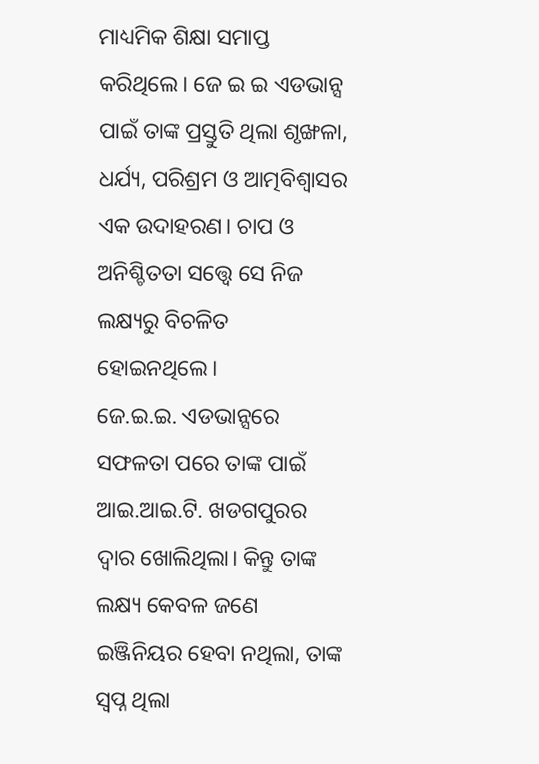ମାଧ୍ୟମିକ ଶିକ୍ଷା ସମାପ୍ତ କରିଥିଲେ। ଜେ ଇ ଇ ଏଡଭାନ୍ସ ପାଇଁ ତାଙ୍କ ପ୍ରସ୍ତୁତି ଥିଲା ଶୃଙ୍ଖଳା, ଧର୍ଯ୍ୟ, ପରିଶ୍ରମ ଓ ଆତ୍ମବିଶ୍ୱାସର ଏକ ଉଦାହରଣ। ଚାପ ଓ ଅନିଶ୍ଚିତତା ସତ୍ତ୍ୱେ ସେ ନିଜ ଲକ୍ଷ୍ୟରୁ ବିଚଳିତ ହୋଇନଥିଲେ।
ଜେ.ଇ.ଇ. ଏଡଭାନ୍ସରେ ସଫଳତା ପରେ ତାଙ୍କ ପାଇଁ ଆଇ.ଆଇ.ଟି. ଖଡଗପୁରର ଦ୍ୱାର ଖୋଲିଥିଲା। କିନ୍ତୁ ତାଙ୍କ ଲକ୍ଷ୍ୟ କେବଳ ଜଣେ ଇଞ୍ଜିନିୟର ହେବା ନଥିଲା, ତାଙ୍କ ସ୍ୱପ୍ନ ଥିଲା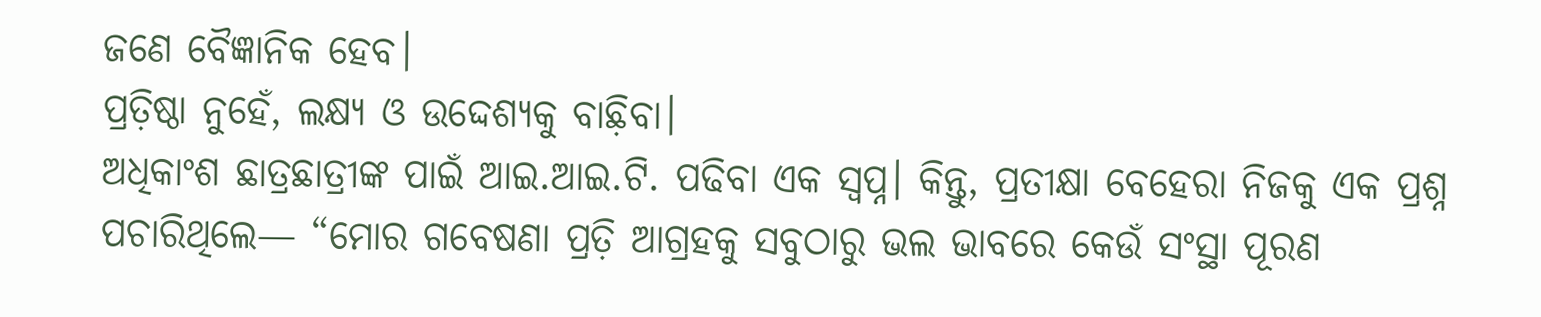ଜଣେ ବୈଜ୍ଞାନିକ ହେବ।
ପ୍ରତ଼ିଷ୍ଠା ନୁହେଁ, ଲକ୍ଷ୍ୟ ଓ ଉଦ୍ଦେଶ୍ୟକୁ ବାଛ଼ିବା।
ଅଧିକାଂଶ ଛାତ୍ରଛାତ୍ରୀଙ୍କ ପାଇଁ ଆଇ.ଆଇ.ଟି. ପଢିବା ଏକ ସ୍ୱପ୍ନ। କିନ୍ତୁ, ପ୍ରତୀକ୍ଷା ବେହେରା ନିଜକୁ ଏକ ପ୍ରଶ୍ନ ପଚାରିଥିଲେ— “ମୋର ଗବେଷଣା ପ୍ରତ଼ି ଆଗ୍ରହକୁ ସବୁଠାରୁ ଭଲ ଭାବରେ କେଉଁ ସଂସ୍ଥା ପୂରଣ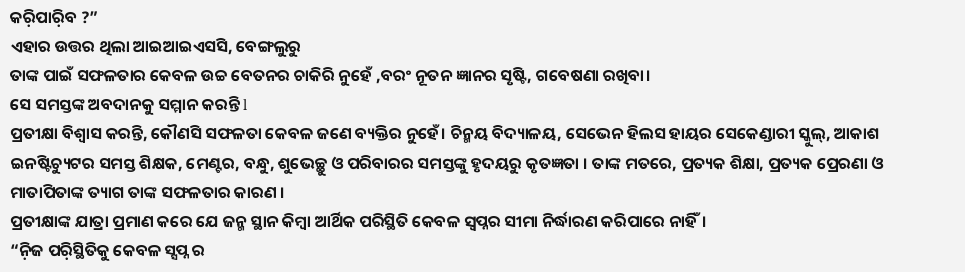କର଼ିପାର଼ିବ ?”
ଏହାର ଉତ୍ତର ଥିଲା ଆଇଆଇଏସସି, ବେଙ୍ଗଲୁରୁ
ତାଙ୍କ ପାଇଁ ସଫଳତାର କେବଳ ଉଚ୍ଚ ବେତନର ଚାକିରି ନୁହେଁ ,ବରଂ ନୂତନ ଜ୍ଞାନର ସୃଷ୍ଟି, ଗବେଷଣା ରଖିବା।
ସେ ସମସ୍ତଙ୍କ ଅବଦାନକୁ ସମ୍ମାନ କରନ୍ତି l
ପ୍ରତୀକ୍ଷା ବିଶ୍ୱାସ କରନ୍ତି, କୌଣସି ସଫଳତା କେବଳ ଜଣେ ବ୍ୟକ୍ତିର ନୁହେଁ। ଚିନ୍ମୟ ବିଦ୍ୟାଳୟ, ସେଭେନ ହିଲସ ହାୟର ସେକେଣ୍ଡାରୀ ସ୍କୁଲ୍, ଆକାଶ ଇନଷ୍ଟିଚ୍ୟୁଟର ସମସ୍ତ ଶିକ୍ଷକ, ମେଣ୍ଟର, ବନ୍ଧୁ, ଶୁଭେଚ୍ଛୁ ଓ ପରିବାରର ସମସ୍ତଙ୍କୁ ହୃଦୟରୁ କୃତଜ୍ଞତା । ତାଙ୍କ ମତରେ, ପ୍ରତ୍ୟକ ଶିକ୍ଷା, ପ୍ରତ୍ୟକ ପ୍ରେରଣା ଓ ମାତାପିତାଙ୍କ ତ୍ୟାଗ ତାଙ୍କ ସଫଳତାର କାରଣ ।
ପ୍ରତୀକ୍ଷାଙ୍କ ଯାତ୍ରା ପ୍ରମାଣ କରେ ଯେ ଜନ୍ମ ସ୍ଥାନ କିମ୍ବା ଆର୍ଥିକ ପରିସ୍ଥିତି କେବଳ ସ୍ୱପ୍ନର ସୀମା ନିର୍ଦ୍ଧାରଣ କରିପାରେ ନାହିଁ।
“ନ଼ିଜ ପର଼ିସ୍ଥିତିକୁ କେବଳ ସ୍ସପ୍ନ ର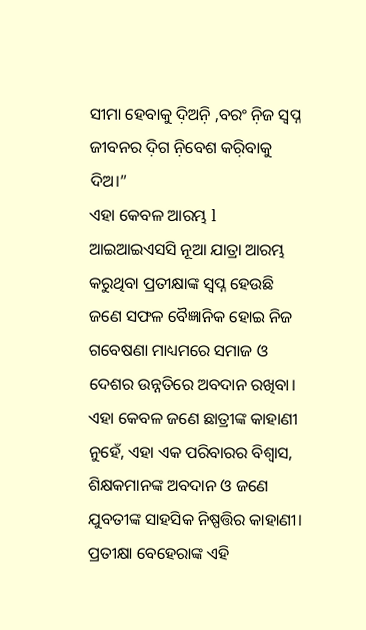ସୀମା ହେବାକୁ ଦ଼ିଅନ଼ି ,ବରଂ ନ଼ିଜ ସ୍ଵପ୍ନ ଜୀବନର ଦ଼ିଗ ନ଼ିବେଶ କର଼ିବାକୁ ଦିଅ।”
ଏହା କେବଳ ଆରମ୍ଭ l ଆଇଆଇଏସସି ନୂଆ ଯାତ୍ରା ଆରମ୍ଭ କରୁଥିବା ପ୍ରତୀକ୍ଷାଙ୍କ ସ୍ଵପ୍ନ ହେଉଛି ଜଣେ ସଫଳ ବୈଜ୍ଞାନିକ ହୋଇ ନିଜ ଗବେଷଣା ମାଧ୍ୟମରେ ସମାଜ ଓ ଦେଶର ଉନ୍ନତିରେ ଅବଦାନ ରଖିବା।
ଏହା କେବଳ ଜଣେ ଛାତ୍ରୀଙ୍କ କାହାଣୀ ନୁହେଁ, ଏହା ଏକ ପରିବାରର ବିଶ୍ୱାସ, ଶିକ୍ଷକମାନଙ୍କ ଅବଦାନ ଓ ଜଣେ ଯୁବତୀଙ୍କ ସାହସିକ ନିଷ୍ପତ୍ତିର କାହାଣୀ।
ପ୍ରତୀକ୍ଷା ବେହେରାଙ୍କ ଏହି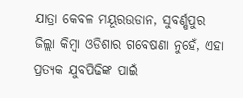ଯାତ୍ରା କେବଳ ମୟୂରଉଡାନ, ସୁବର୍ଣ୍ଷପୁର ଜିଲ୍ଲା କିମ୍ବା ଓଡିଶାର ଗବେଷଣା ନୁହେଁ, ଏହା ପ୍ରତ୍ୟକ ଯୁବପିଢିଙ୍କ ପାଇଁ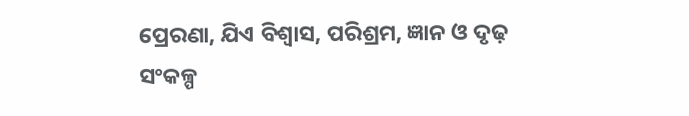ପ୍ରେରଣା, ଯିଏ ବିଶ୍ୱାସ, ପରିଶ୍ରମ, ଜ୍ଞାନ ଓ ଦୃଢ଼ ସଂକଳ୍ପ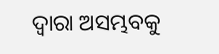ଦ୍ୱାରା ଅସମ୍ଭବକୁ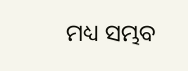ମଧ୍ୟ ସମ୍ଭବ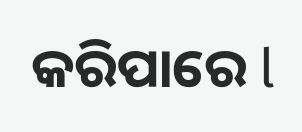କରିପାରେ l